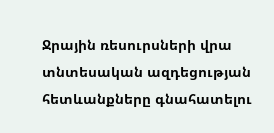Ջրային ռեսուրսների վրա տնտեսական ազդեցության հետևանքները գնահատելու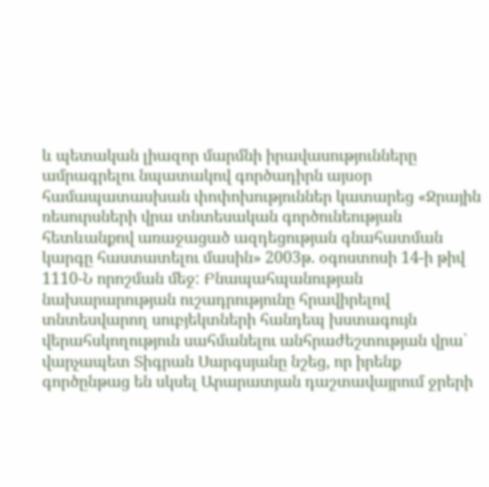և պետական լիազոր մարմնի իրավասությունները ամրագրելու նպատակով գործադիրն այսօր համապատասխան փոփոխություններ կատարեց «Ջրային ռեսուրսների վրա տնտեսական գործունեության հետևանքով առաջացած ազդեցության գնահատման կարգը հաստատելու մասին» 2003թ. օգոստոսի 14-ի թիվ 1110-Ն որոշման մեջ: Բնապահպանության նախարարության ուշադրությունը հրավիրելով տնտեսվարող սուբյեկտների հանդեպ խստագույն վերահսկողություն սահմանելու անհրաժեշտության վրա` վարչապետ Տիգրան Սարգսյանը նշեց, որ իրենք գործընթաց են սկսել Արարատյան դաշտավայրում ջրերի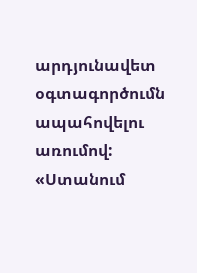արդյունավետ օգտագործումն ապահովելու առումով:
«Ստանում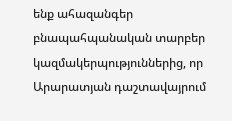ենք ահազանգեր բնապահպանական տարբեր կազմակերպություններից, որ Արարատյան դաշտավայրում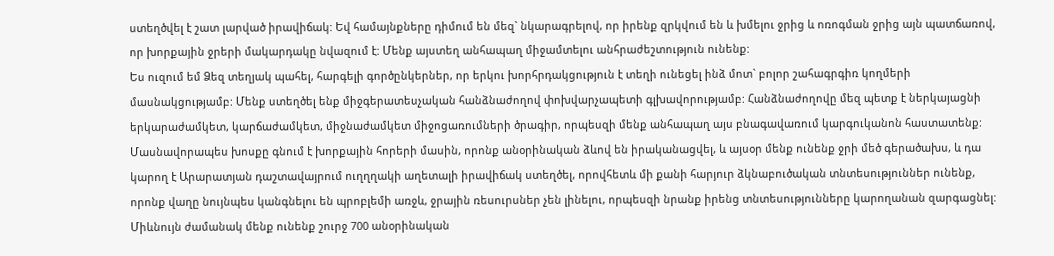ստեղծվել է շատ լարված իրավիճակ: Եվ համայնքները դիմում են մեզ` նկարագրելով, որ իրենք զրկվում են և խմելու ջրից և ոռոգման ջրից այն պատճառով, որ խորքային ջրերի մակարդակը նվազում է: Մենք այստեղ անհապաղ միջամտելու անհրաժեշտություն ունենք:
Ես ուզում եմ Ձեզ տեղյակ պահել, հարգելի գործընկերներ, որ երկու խորհրդակցություն է տեղի ունեցել ինձ մոտ` բոլոր շահագրգիռ կողմերի մասնակցությամբ: Մենք ստեղծել ենք միջգերատեսչական հանձնաժողով փոխվարչապետի գլխավորությամբ: Հանձնաժողովը մեզ պետք է ներկայացնի երկարաժամկետ, կարճաժամկետ, միջնաժամկետ միջոցառումների ծրագիր, որպեսզի մենք անհապաղ այս բնագավառում կարգուկանոն հաստատենք:
Մասնավորապես խոսքը գնում է խորքային հորերի մասին, որոնք անօրինական ձևով են իրականացվել, և այսօր մենք ունենք ջրի մեծ գերածախս, և դա կարող է Արարատյան դաշտավայրում ուղղղակի աղետալի իրավիճակ ստեղծել, որովհետև մի քանի հարյուր ձկնաբուծական տնտեսություններ ունենք, որոնք վաղը նույնպես կանգնելու են պրոբլեմի առջև, ջրային ռեսուրսներ չեն լինելու, որպեսզի նրանք իրենց տնտեսությունները կարողանան զարգացնել:
Միևնույն ժամանակ մենք ունենք շուրջ 700 անօրինական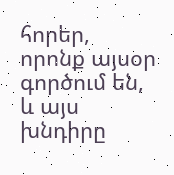հորեր, որոնք այսօր գործում են, և այս խնդիրը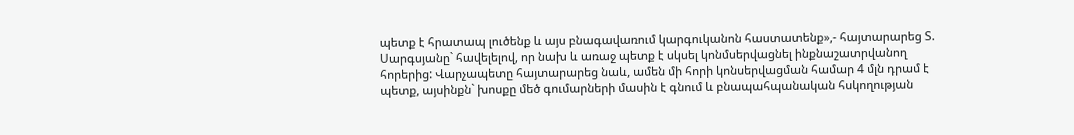պետք է հրատապ լուծենք և այս բնագավառում կարգուկանոն հաստատենք»,- հայտարարեց Տ. Սարգսյանը` հավելելով, որ նախ և առաջ պետք է սկսել կոնմսերվացնել ինքնաշատրվանող հորերից: Վարչապետը հայտարարեց նաև, ամեն մի հորի կոնսերվացման համար 4 մլն դրամ է պետք, այսինքն` խոսքը մեծ գումարների մասին է գնում և բնապահպանական հսկողության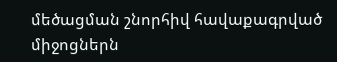մեծացման շնորհիվ հավաքագրված միջոցներն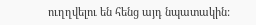ուղղվելու են հենց այդ նպատակին: